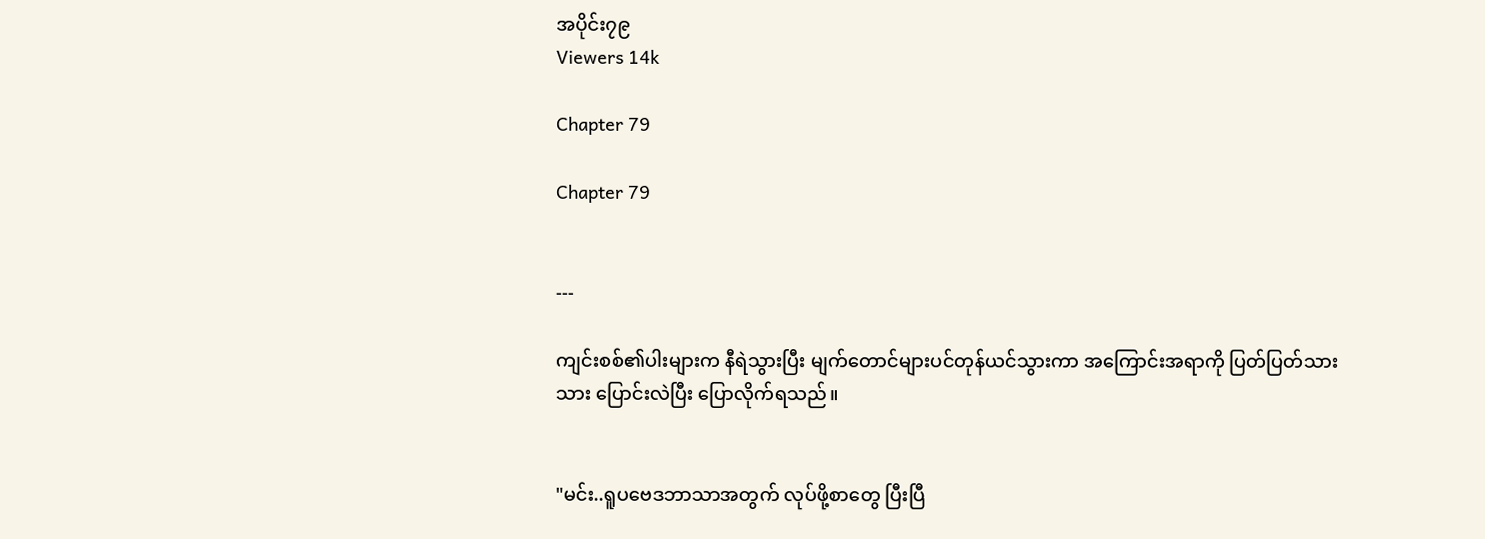အပိုင်း၇၉
Viewers 14k

Chapter 79

Chapter 79


---

ကျင်းစစ်၏ပါးများက နီရဲသွားပြီး မျက်တောင်များပင်တုန်ယင်သွားကာ အကြောင်းအရာကို ပြတ်ပြတ်သားသား ပြောင်းလဲပြီး ပြောလိုက်ရသည်။


"မင်း..ရူပဗေဒဘာသာအတွက် လုပ်ဖို့စာတွေ ပြီးပြီ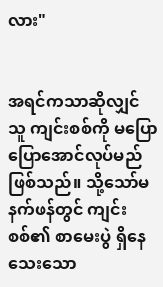လား"


အရင်ကသာဆိုလျှင် သူ ကျင်းစစ်ကို မပြောပြောအောင်လုပ်မည်ဖြစ်သည်။ သို့သော်မနက်ဖန်တွင် ကျင်းစစ်၏ စာမေးပွဲ ရှိနေသေးသော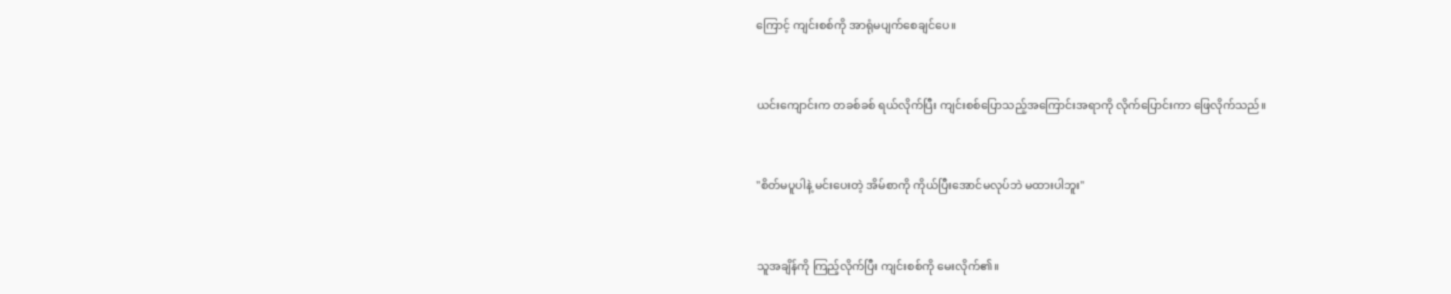ကြောင့် ကျင်းစစ်ကို အာရုံမပျက်စေချင်ပေ။


ယင်းကျောင်းက တခစ်ခစ် ရယ်လိုက်ပြီး ကျင်းစစ်ပြောသည့်အကြောင်းအရာကို လိုက်ပြောင်းကာ ဖြေလိုက်သည်။


"စိတ်မပူပါနဲ့ မင်းပေးတဲ့ အိမ်စာကို ကိုယ်ပြီးအောင်မလုပ်ဘဲ မထားပါဘူး"


သူအချိန်ကို ကြည့်လိုက်ပြီး ကျင်းစစ်ကို မေးလိုက်၏။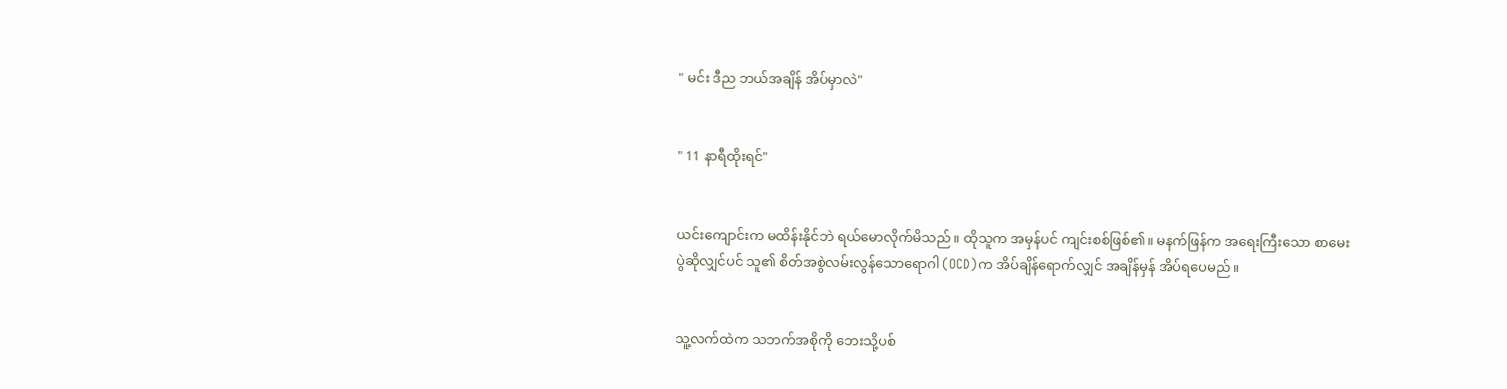" မင်း ဒီည ဘယ်အချိန် အိပ်မှာလဲ"


" 11 နာရီထိုးရင်"


ယင်းကျောင်းက မထိန်းနိုင်ဘဲ ရယ်မောလိုက်မိသည်။ ထိုသူက အမှန်ပင် ကျင်းစစ်ဖြစ်၏။ မနက်ဖြန်က အရေးကြီးသော စာမေးပွဲဆိုလျှင်ပင် သူ၏ စိတ်အစွဲလမ်းလွန်သောရောဂါ (OCD)က အိပ်ချိန်ရောက်လျှင် အချိန်မှန် အိပ်ရပေမည်။


သူ့လက်ထဲက သဘက်အစိုကို ဘေးသို့ပစ်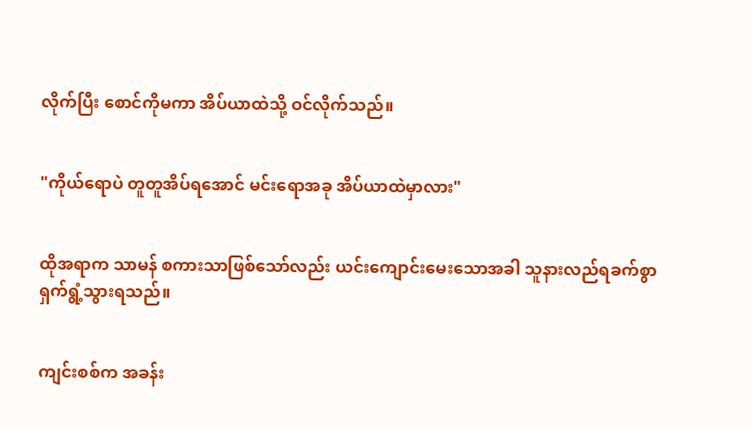လိုက်ပြီး စောင်ကိုမကာ အိပ်ယာထဲသို့ ဝင်လိုက်သည်။


"ကိုယ်ရောပဲ တူတူအိပ်ရအောင် မင်းရောအခု အိပ်ယာထဲမှာလား"


ထိုအရာက သာမန် စကားသာဖြစ်သော်လည်း ယင်းကျောင်းမေးသောအခါ သူနားလည်ရခက်စွာ ရှက်ရွံ့သွားရသည်။


ကျင်းစစ်က အခန်း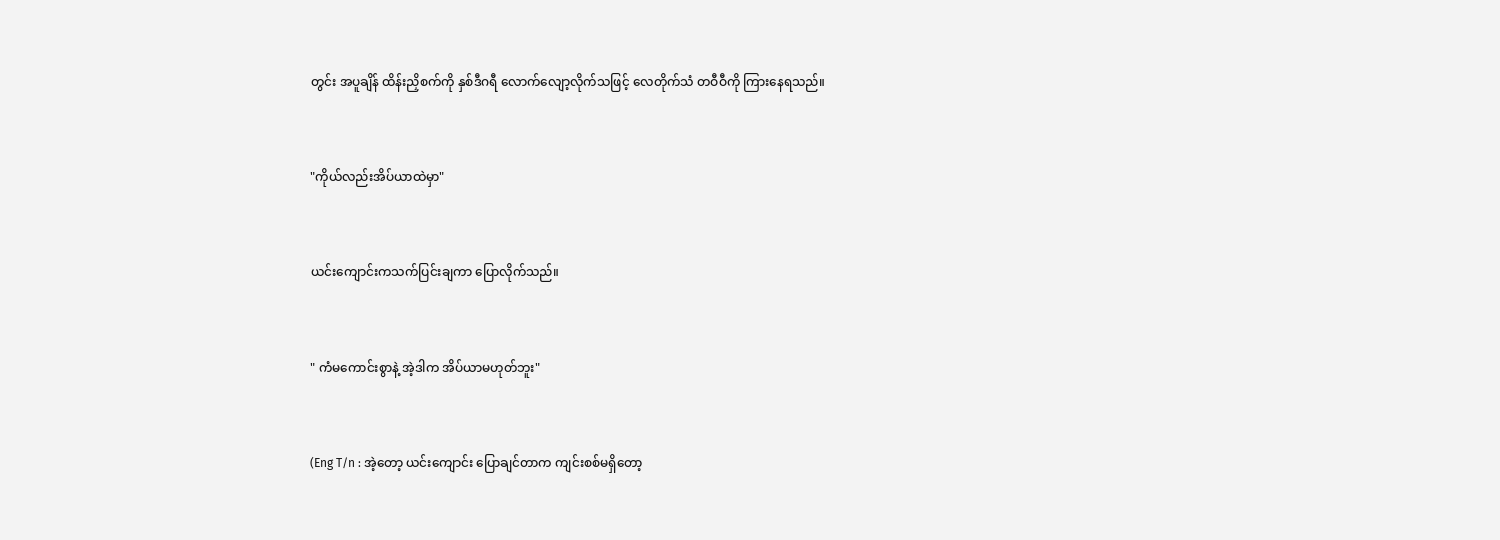တွင်း အပူချိန် ထိန်းညှိစက်ကို နှစ်ဒီဂရီ လောက်လျော့လိုက်သဖြင့် လေတိုက်သံ တဝီဝီကို ကြားနေရသည်။


"ကိုယ်လည်းအိပ်ယာထဲမှာ"


ယင်းကျောင်းကသက်ပြင်းချကာ ပြောလိုက်သည်။


" ကံမကောင်းစွာနဲ့ အဲ့ဒါက အိပ်ယာမဟုတ်ဘူး"


(Eng T/n : အဲ့တော့ ယင်းကျောင်း ပြောချင်တာက ကျင်းစစ်မရှိတော့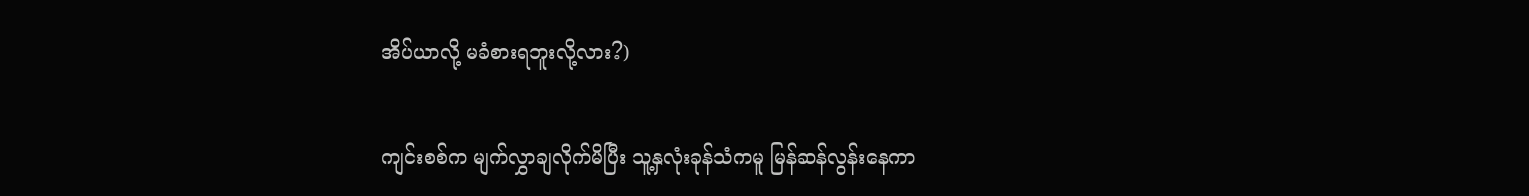အိပ်ယာလို့ မခံစားရဘူးလို့လား?)


ကျင်းစစ်က မျက်လွှာချလိုက်မိပြီး သူ့နှလုံးခုန်သံကမူ မြန်ဆန်လွန်းနေကာ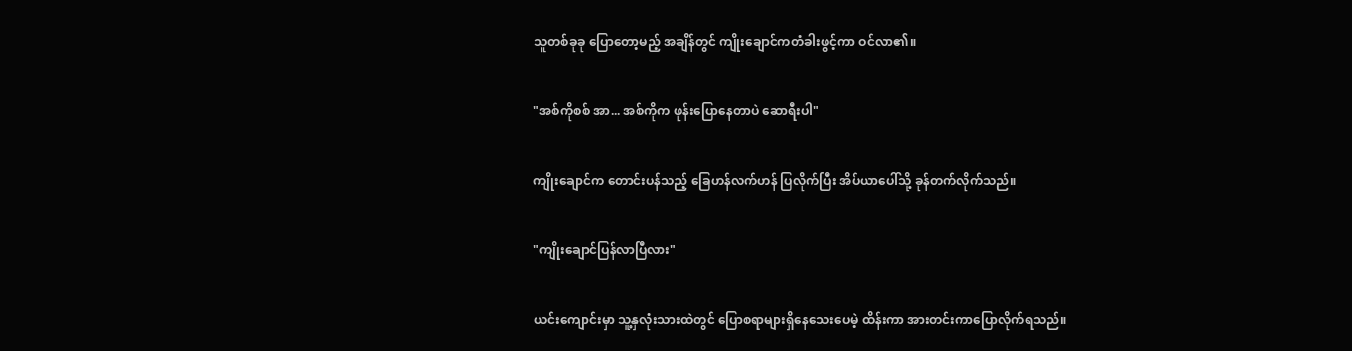သူတစ်ခုခု ပြောတော့မည့် အချိန်တွင် ကျိုးချောင်ကတံခါးဖွင့်ကာ ဝင်လာ၏။


"အစ်ကိုစစ် အာ... အစ်ကိုက ဖုန်းပြောနေတာပဲ ဆောရီးပါ"


ကျိုးချောင်က တောင်းပန်သည့် ခြေဟန်လက်ဟန် ပြလိုက်ပြီး အိပ်ယာပေါ်သို့ ခုန်တက်လိုက်သည်။


"ကျိုးချောင်ပြန်လာပြီလား"


ယင်းကျောင်းမှာ သူ့နှလုံးသားထဲတွင် ပြောစရာများရှိနေသေးပေမဲ့ ထိန်းကာ အားတင်းကာပြောလိုက်ရသည်။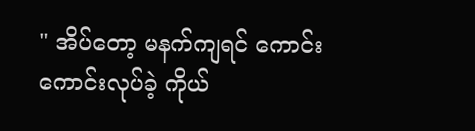" အိပ်တော့ မနက်ကျရင် ကောင်းကောင်းလုပ်ခဲ့ ကိုယ်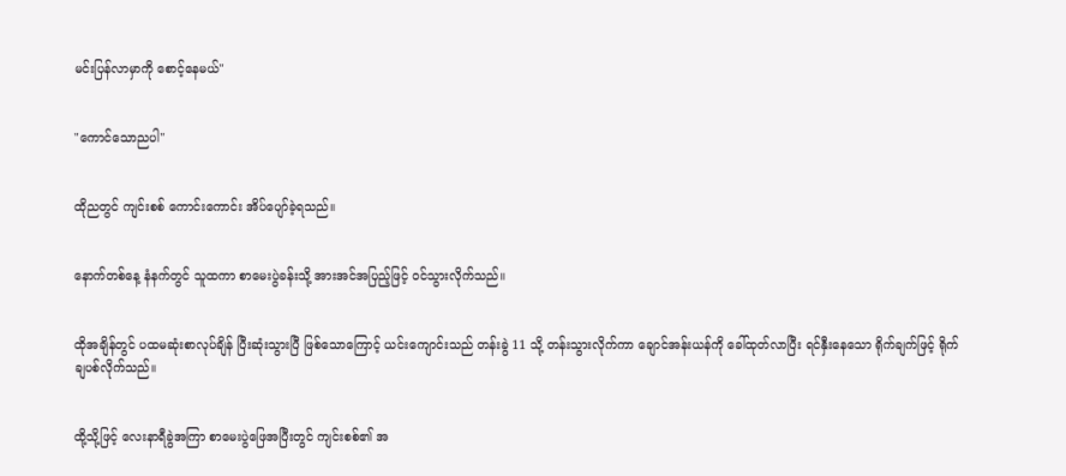မင်းပြန်လာမှာကို စောင့်နေမယ်"


"ကောင်သောညပါ"


ထိုညတွင် ကျင်းစစ် ကောင်းကောင်း အိပ်ပျော်ခဲ့ရသည်။


နောက်တစ်နေ့ နံနက်တွင် သူထကာ စာမေးပွဲခန်းသို့ အားအင်အပြည့်ဖြင့် ဝင်သွားလိုက်သည်။


ထိုအချိန်တွင် ပထမဆုံးစာလုပ်ချိန် ပြီးဆုံးသွားပြီ ဖြစ်သောကြောင့် ယင်းကျောင်းသည် တန်းခွဲ 11 သို့ တန်းသွားလိုက်ကာ ချောင်အန်းယန်ကို ခေါ်ထုတ်လာပြီး ရင်နှီးနေသော ရိုက်ချက်ဖြင့် ရိုက်ချပစ်လိုက်သည်။


ထို့သို့ဖြင့် လေးနာရီခွဲအကြာ စာမေးပွဲဖြေအပြီးတွင် ကျင်းစစ်၏ အ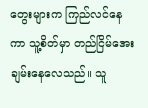တွေးများက ကြည်လင်နေကာ သူ့စိတ်မှာ တည်ငြိမ်အေးချမ်းနေလေသည်။ သူ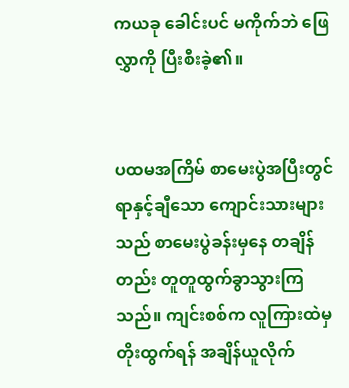ကယခု ခေါင်းပင် မကိုက်ဘဲ ဖြေလွှာကို ပြီးစီးခဲ့၏။


ပထမအကြိမ် စာမေးပွဲအပြီးတွင် ရာနှင့်ချီသော ကျောင်းသားများသည် စာမေးပွဲခန်းမှနေ တချိန်တည်း တူတူထွက်ခွာသွားကြသည်။ ကျင်းစစ်က လူကြားထဲမှ တိုးထွက်ရန် အချိန်ယူလိုက်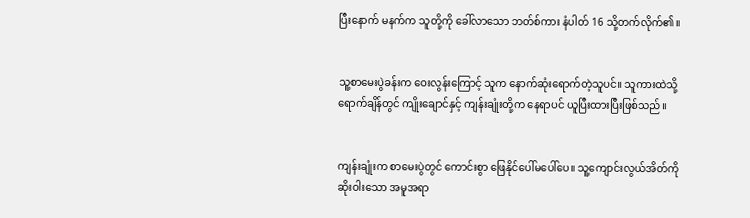ပြီးနောက် မနက်က သူတို့ကို ခေါ်လာသော ဘတ်စ်ကား နံပါတ် 16 သို့တက်လိုက်၏။


သူ့စာမေးပွဲခန်းက ဝေးလွန်းကြောင့် သူက နောက်ဆုံးရောက်တဲ့သူပင်။ သူကားထဲသို့ရောက်ချိန်တွင် ကျိုးချောင်နှင့် ကျန်းချုံးတို့က နေရာပင် ယူပြီးထားပြီးဖြစ်သည်။


ကျန်းချုံးက စာမေးပွဲတွင် ကောင်းစွာ ဖြေနိုင်ပေါ်မပေါ်ပေ။ သူ့ကျောင်းလွယ်အိတ်ကို ဆိုးဝါးသော အမူအရာ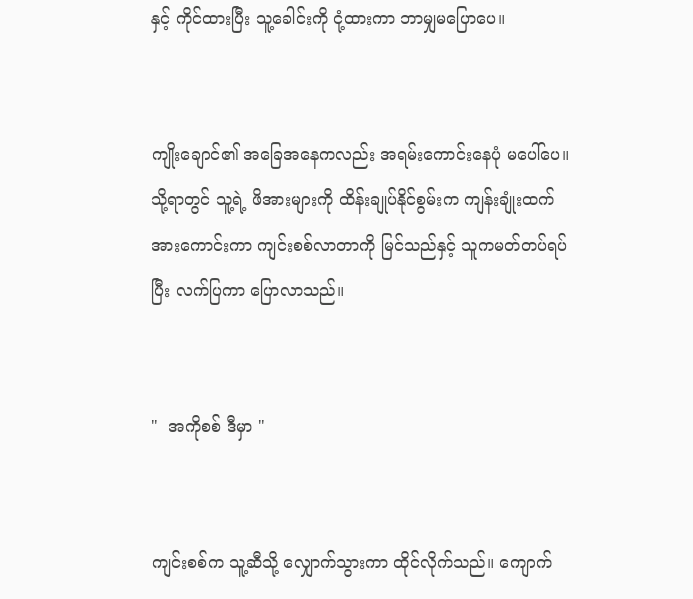နှင့် ကိုင်ထားပြီး သူ့ခေါင်းကို ငုံ့ထားကာ ဘာမျှမပြောပေ။


ကျိုးချောင်၏ အခြေအနေကလည်း အရမ်းကောင်းနေပုံ မပေါ်ပေ။ သို့ရာတွင် သူ့ရဲ့ ဖိအားများကို ထိန်းချုပ်နိုင်စွမ်းက ကျန်းချုံးထက် အားကောင်းကာ ကျင်းစစ်လာတာကို မြင်သည်နှင့် သူကမတ်တပ်ရပ်ပြီး လက်ပြကာ ပြောလာသည်။


"  အကိုစစ် ဒီမှာ "


ကျင်းစစ်က သူ့ဆီသို့ လျှောက်သွားကာ ထိုင်လိုက်သည်။ ကျောက်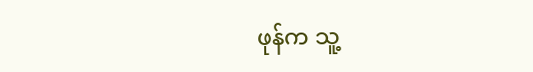ဖုန်က သူ့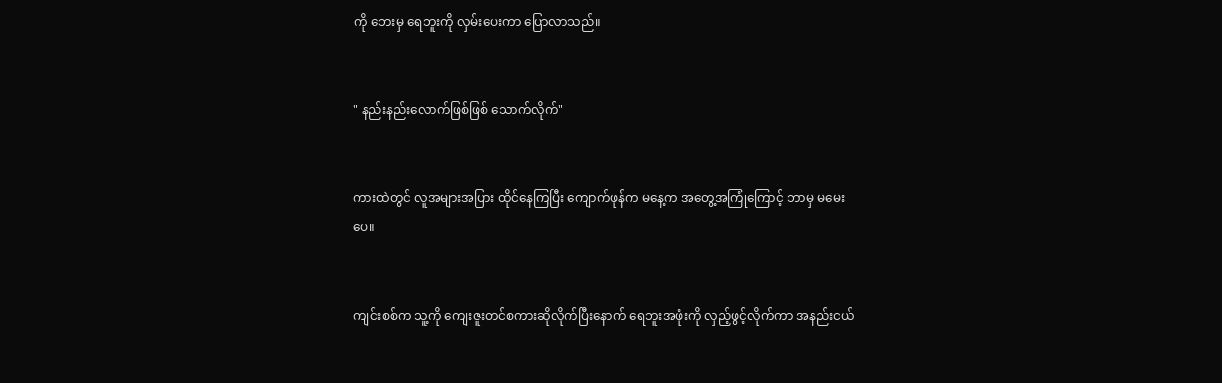ကို ဘေးမှ ရေဘူးကို လှမ်းပေးကာ ပြောလာသည်။


" နည်းနည်းလောက်ဖြစ်ဖြစ် သောက်လိုက်"


ကားထဲတွင် လူအများအပြား ထိုင်နေကြပြီး ကျောက်ဖုန်က မနေ့က အတွေ့အကြုံကြောင့် ဘာမှ မမေးပေ။


ကျင်းစစ်က သူ့ကို ကျေးဇူးတင်စကားဆိုလိုက်ပြီးနောက် ရေဘူးအဖုံးကို လှည့်ဖွင့်လိုက်ကာ အနည်းငယ်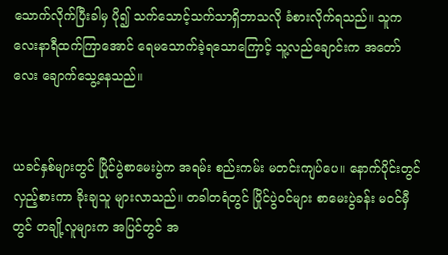သောက်လိုက်ပြီးခါမှ ပို၍ သက်သောင့်သက်သာရှိဘာသလို ခံစားလိုက်ရသည်။ သူက လေးနာရီထက်ကြာအောင် ရေမသောက်ခဲ့ရသောကြောင့် သူ့လည်ချောင်းက အတော်လေး ချောက်သွေ့နေသည်။


ယခင်နှစ်များတွင် ပြိုင်ပွဲစာမေးပွဲက အရမ်း စည်းကမ်း မတင်းကျပ်ပေ။ နောက်ပိုင်းတွင် လှည့်စားကာ ခိုးချသူ များလာသည်။ တခါတရံတွင် ပြိုင်ပွဲဝင်များ စာမေးပွဲခန်း မဝင်မှီတွင် တချို့လူများက အပြင်တွင် အ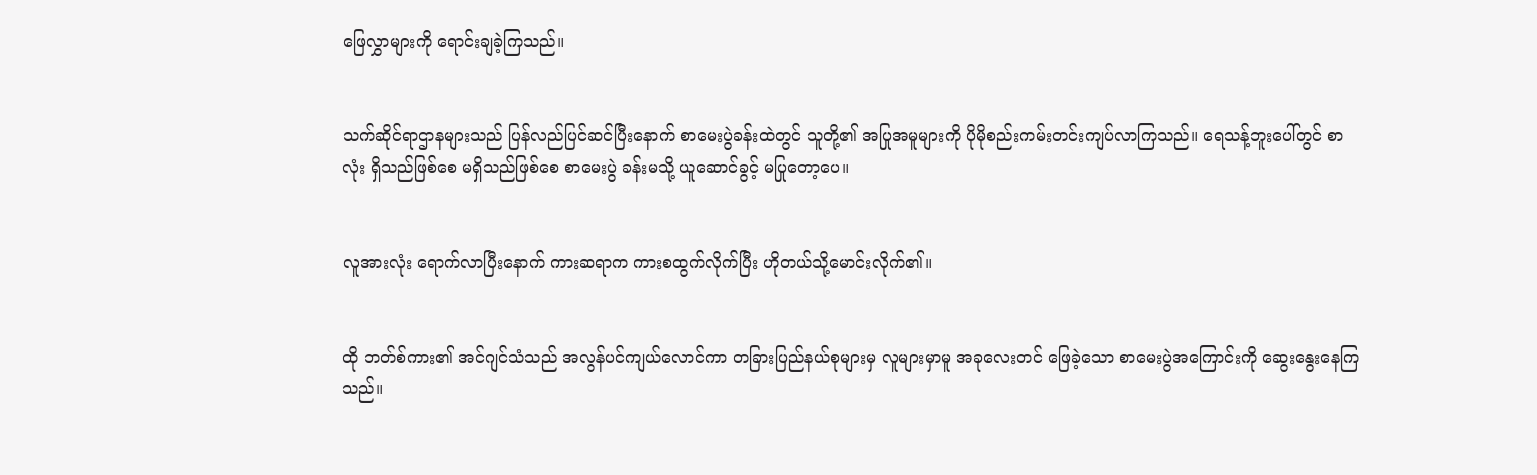ဖြေလွှာများကို ရောင်းချခဲ့ကြသည်။


သက်ဆိုင်ရာဌာနများသည် ပြန်လည်ပြင်ဆင်ပြီးနောက် စာမေးပွဲခန်းထဲတွင် သူတို့၏ အပြုအမူများကို ပိုမိုစည်းကမ်းတင်းကျပ်လာကြသည်။ ရေသန့်ဘူးပေါ်တွင် စာလုံး ရှိသည်ဖြစ်စေ မရှိသည်ဖြစ်စေ စာမေးပွဲ ခန်းမသို့ ယူဆောင်ခွင့် မပြုတော့ပေ။


လူအားလုံး ရောက်လာပြီးနောက် ကားဆရာက ကားစထွက်လိုက်ပြီး ဟိုတယ်သို့မောင်းလိုက်၏။


ထို ဘတ်စ်ကား၏ အင်ဂျင်သံသည် အလွန်ပင်ကျယ်လောင်ကာ တခြားပြည်နယ်စုများမှ လူများမှာမူ အခုလေးတင် ဖြေခဲ့သော စာမေးပွဲအကြောင်းကို ဆွေးနွေးနေကြသည်။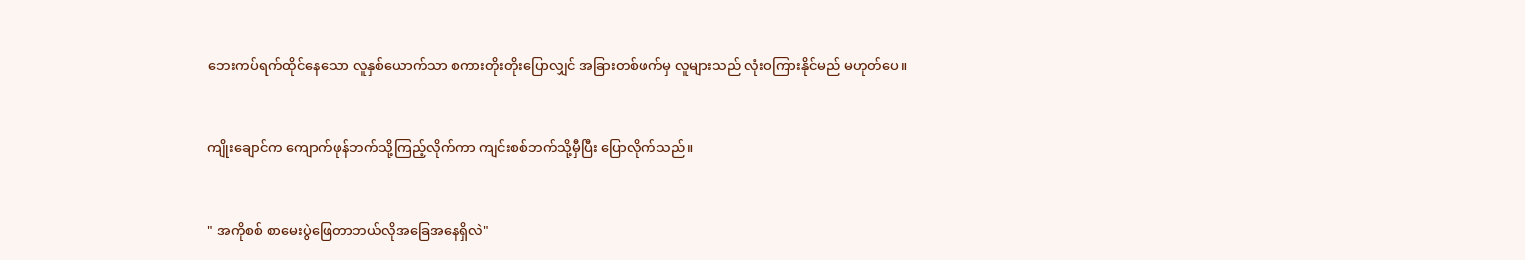ဘေးကပ်ရက်ထိုင်နေသော လူနှစ်ယောက်သာ စကားတိုးတိုးပြောလျှင် အခြားတစ်ဖက်မှ လူများသည် လုံးဝကြားနိုင်မည် မဟုတ်ပေ။


ကျိုးချောင်က ကျောက်ဖုန်ဘက်သို့ကြည့်လိုက်ကာ ကျင်းစစ်ဘက်သို့မှီပြီး ပြောလိုက်သည်။


" အကိုစစ် စာမေးပွဲဖြေတာဘယ်လိုအခြေအနေရှိလဲ"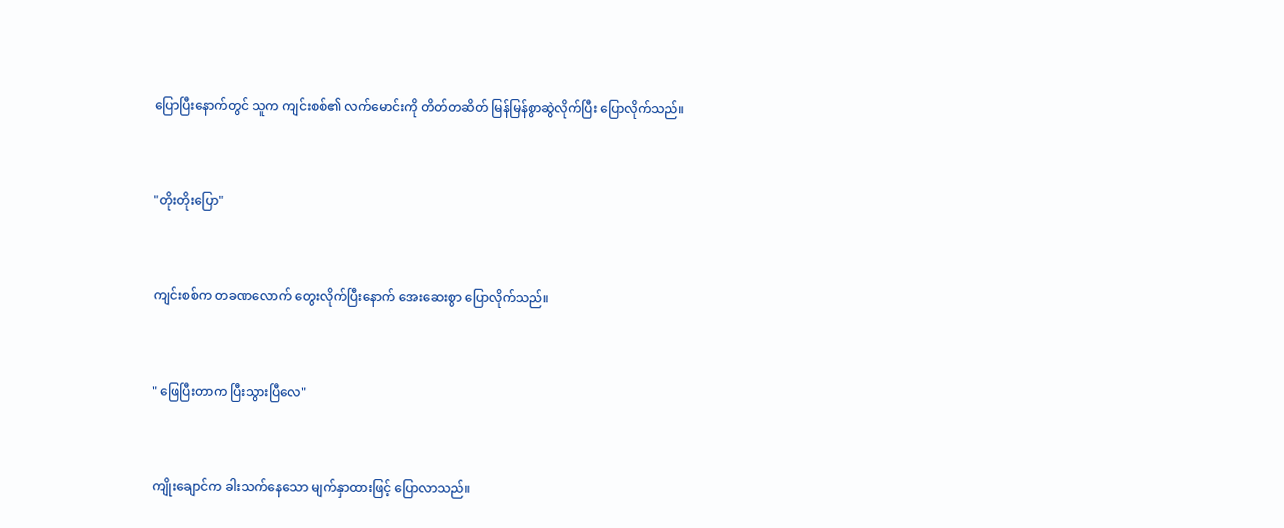ပြောပြီးနောက်တွင် သူက ကျင်းစစ်၏ လက်မောင်းကို တိတ်တဆိတ် မြန်မြန်စွာဆွဲလိုက်ပြီး ပြောလိုက်သည်။


"တိုးတိုးပြော"


ကျင်းစစ်က တခဏလောက် တွေးလိုက်ပြီးနောက် အေးဆေးစွာ ပြောလိုက်သည်။


" ဖြေပြီးတာက ပြီးသွားပြီလေ"


ကျိုးချောင်က ခါးသက်နေသော မျက်နှာထားဖြင့် ပြောလာသည်။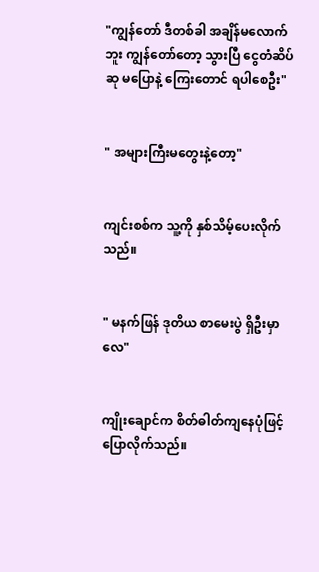"ကျွန်တော် ဒီတစ်ခါ အချိန်မလောက်ဘူး ကျွန်တော်တော့ သွားပြီ ငွေတံဆိပ်ဆု မပြောနဲ့ ကြေးတောင် ရပါစေဦး"


" အများကြီးမတွေးနဲ့တော့"


ကျင်းစစ်က သူ့ကို နှစ်သိမ့်ပေးလိုက်သည်။


" မနက်ဖြန် ဒုတိယ စာမေးပွဲ ရှိဦးမှာလေ"


ကျိုးချောင်က စိတ်ဓါတ်ကျနေပုံဖြင့် ပြောလိုက်သည်။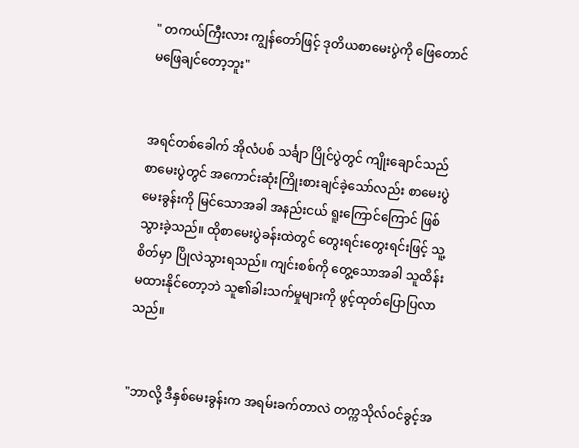" တကယ်ကြီးလား ကျွန်တော်ဖြင့် ဒုတိယစာမေးပွဲကို ဖြေတောင်မဖြေချင်တော့ဘူး"


အရင်တစ်ခေါက် အိုလံပစ် သင်္ချာ ပြိုင်ပွဲတွင် ကျိုးချောင်သည် စာမေးပွဲတွင် အကောင်းဆုံးကြိုးစားချင်ခဲ့သော်လည်း စာမေးပွဲမေးခွန်းကို မြင်သောအခါ အနည်းငယ် ရူးကြောင်ကြောင် ဖြစ်သွားခဲ့သည်။ ထိုစာမေးပွဲခန်းထဲတွင် တွေးရင်းတွေးရင်းဖြင့် သူ့စိတ်မှာ ပြိုလဲသွားရသည်။ ကျင်းစစ်ကို တွေ့သောအခါ သူထိန်းမထားနိုင်တော့ဘဲ သူ၏ခါးသက်မှုများကို ဖွင့်ထုတ်ပြောပြလာသည်။


"ဘာလို့ ဒီနှစ်မေးခွန်းက အရမ်းခက်တာလဲ တက္ကသိုလ်ဝင်ခွင့်အ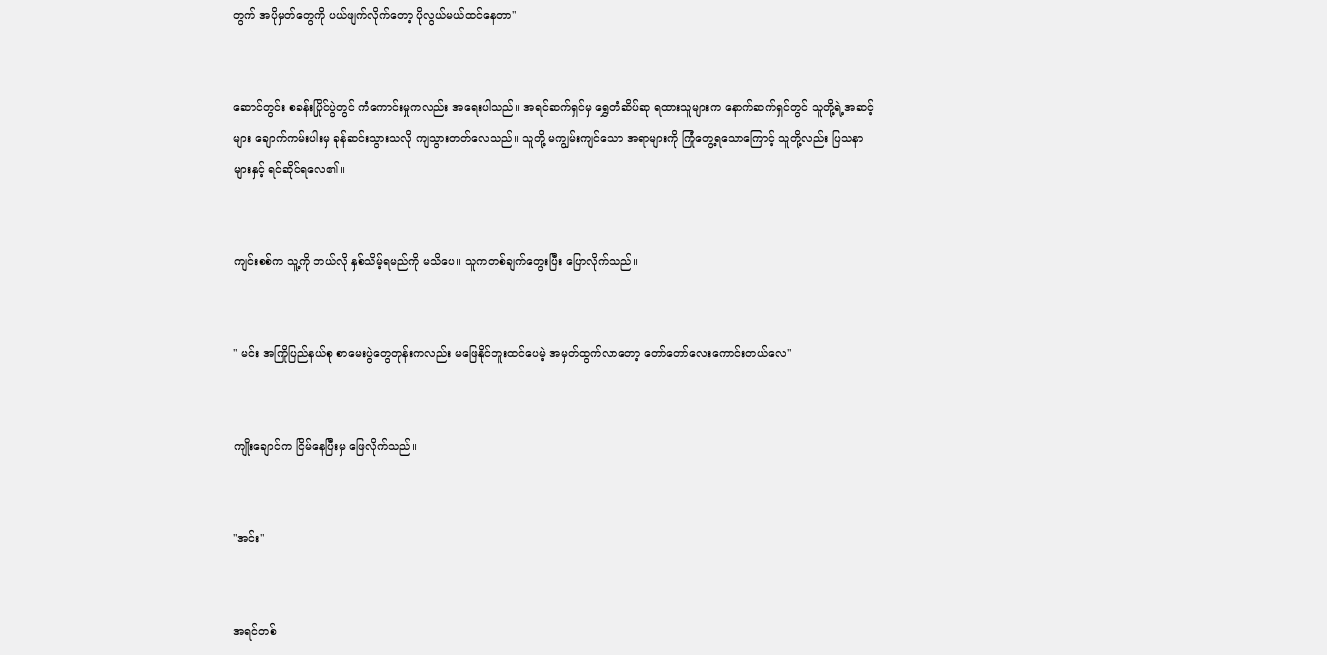တွက် အပိုမှတ်တွေကို ပယ်ဖျက်လိုက်တော့ ပိုလွယ်မယ်ထင်နေတာ"


ဆောင်တွင်း စခန်းပြိုင်ပွဲတွင် ကံကောင်းမှုကလည်း အရေးပါသည်။ အရင်ဆက်ရှင်မှ ရွှေတံဆိပ်ဆု ရထားသူများက နောက်ဆက်ရှင်တွင် သူတို့ရဲ့အဆင့်များ ချောက်ကမ်းပါးမှ ခုန်ဆင်းသွားသလို ကျသွားတတ်လေသည်။ သူတို့ မကျွမ်းကျင်သော အရာများကို ကြုံတွေ့ရသောကြောင့် သူတို့လည်း ပြသနာများနှင့် ရင်ဆိုင်ရလေ၏။


ကျင်းစစ်က သူ့ကို ဘယ်လို နှစ်သိမ့်ရမည်ကို မသိပေ။ သူကတစ်ချက်တွေးပြီး ပြောလိုက်သည်။


" မင်း အကြိုပြည်နယ်စု စာမေးပွဲတွေတုန်းကလည်း မဖြေနိုင်ဘူးထင်ပေမဲ့ အမှတ်ထွက်လာတော့ တော်တော်လေးကောင်းတယ်လေ"


ကျိုးချောင်က ငြိမ်နေပြီးမှ ဖြေလိုက်သည်။


"အင်း"


အရင်တစ်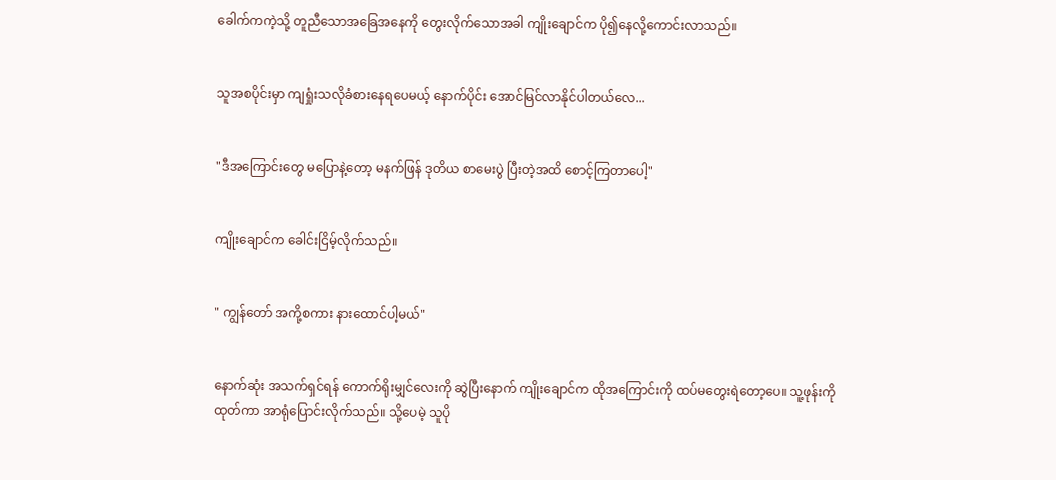ခေါက်ကကဲ့သို့ တူညီသောအခြေအနေကို တွေးလိုက်သောအခါ ကျိုးချောင်က ပို၍နေလို့ကောင်းလာသည်။


သူအစပိုင်းမှာ ကျရှုံးသလိုခံစားနေရပေမယ့် နောက်ပိုင်း အောင်မြင်လာနိုင်ပါတယ်လေ...


"ဒီအကြောင်းတွေ မပြောနဲ့တော့ မနက်ဖြန် ဒုတိယ စာမေးပွဲ ပြီးတဲ့အထိ စောင့်ကြတာပေါ့"


ကျိုးချောင်က ခေါင်းငြိမ့်လိုက်သည်။


" ကျွန်တော် အကို့စကား နားထောင်ပါ့မယ်"


နောက်ဆုံး အသက်ရှင်ရန် ကောက်ရိုးမျှင်လေးကို ဆွဲပြီးနောက် ကျိုးချောင်က ထိုအကြောင်းကို ထပ်မတွေးရဲတော့ပေ။ သူ့ဖုန်းကို ထုတ်ကာ အာရုံပြောင်းလိုက်သည်။ သို့ပေမဲ့ သူပို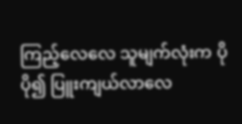ကြည့်လေလေ သူမျက်လုံးက ပိုပို၍ ပြူးကျယ်လာလေ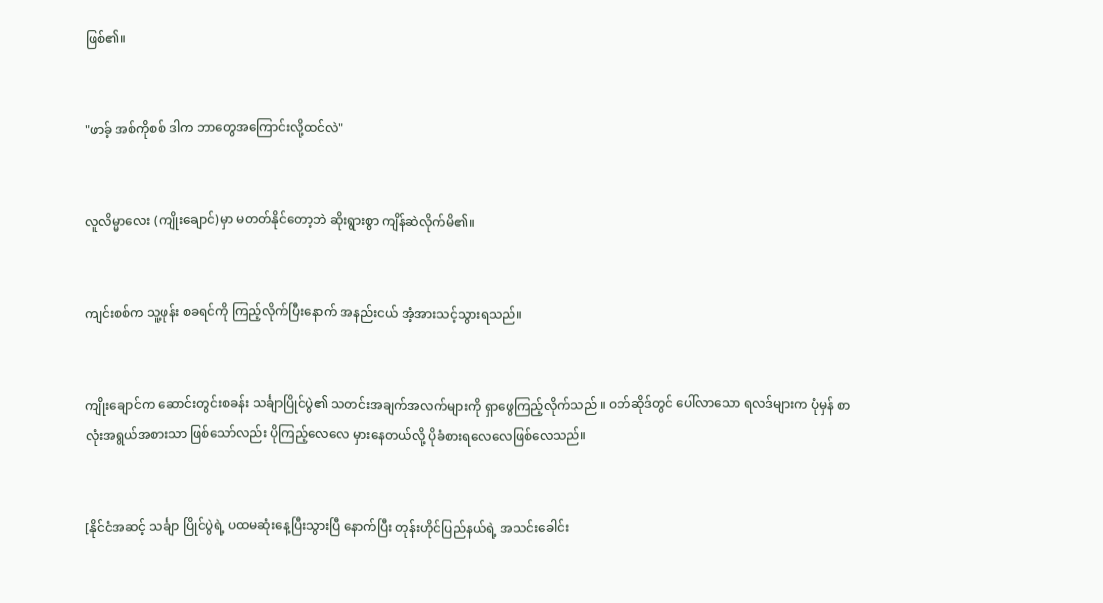ဖြစ်၏။


"ဖာခ့် အစ်ကိုစစ် ဒါက ဘာတွေအကြောင်းလို့ထင်လဲ"


လူလိမ္မာလေး (ကျိုးချောင်)မှာ မတတ်နိုင်တော့ဘဲ ဆိုးရွားစွာ ကျိန်ဆဲလိုက်မိ၏။


ကျင်းစစ်က သူ့ဖုန်း စခရင်ကို ကြည့်လိုက်ပြီးနောက် အနည်းငယ် အံ့အားသင့်သွားရသည်။


ကျိုးချောင်က ဆောင်းတွင်းစခန်း သင်္ချာပြိုင်ပွဲ၏ သတင်းအချက်အလက်များကို ရှာဖွေကြည့်လိုက်သည် ။ ဝဘ်ဆိုဒ်တွင် ပေါ်လာသော ရလဒ်များက ပုံမှန် စာလုံးအရွယ်အစားသာ ဖြစ်သော်လည်း ပိုကြည့်လေလေ မှားနေတယ်လို့ ပိုခံစားရလေလေဖြစ်လေသည်။


[နိုင်ငံအဆင့် သင်္ချာ ပြိုင်ပွဲရဲ့ ပထမဆုံးနေ့ပြီးသွားပြီ နောက်ပြီး တုန်းဟိုင်ပြည်နယ်ရဲ့ အသင်းခေါင်း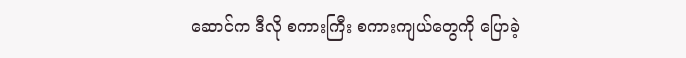ဆောင်က ဒီလို စကားကြီး စကားကျယ်တွေကို ပြောခဲ့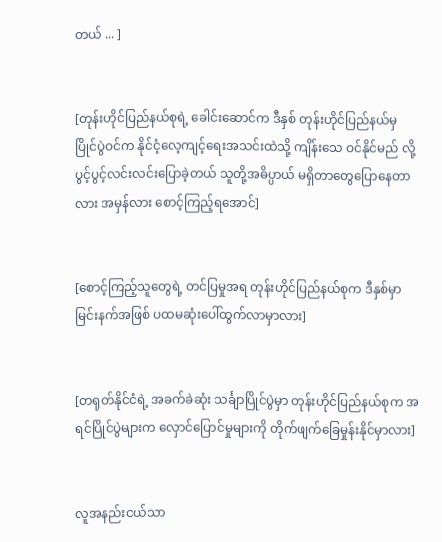တယ် ... ]


[တုန်းဟိုင်ပြည်နယ်စုရဲ့ ခေါင်းဆောင်က ဒီနှစ် တုန်းဟိုင်ပြည်နယ်မှ ပြိုင်ပွဲဝင်က နိုင်ငံ့လေ့ကျင့်ရေးအသင်းထဲသို့ ကျိန်းသေ ဝင်နိုင်မည် လို့ ပွင့်ပွင့်လင်းလင်းပြောခဲ့တယ် သူတို့အဓိပ္ပာယ် မရှိတာတွေပြောနေတာလား အမှန်လား စောင့်ကြည့်ရအောင်]


[စောင့်ကြည့်သူတွေရဲ့ တင်ပြမှုအရ တုန်းဟိုင်ပြည်နယ်စုက ဒီနှစ်မှာ မြင်းနက်အဖြစ် ပထမဆုံးပေါ်ထွက်လာမှာလား]


[တရုတ်နိုင်ငံရဲ့ အခက်ခဲဆုံး သင်္ချာပြိုင်ပွဲမှာ တုန်းဟိုင်ပြည်နယ်စုက အရင်ပြိုင်ပွဲများက လှောင်ပြောင်မှုများကို တိုက်ဖျက်ခြေမှုန်းနိုင်မှာလား]


လူအနည်းငယ်သာ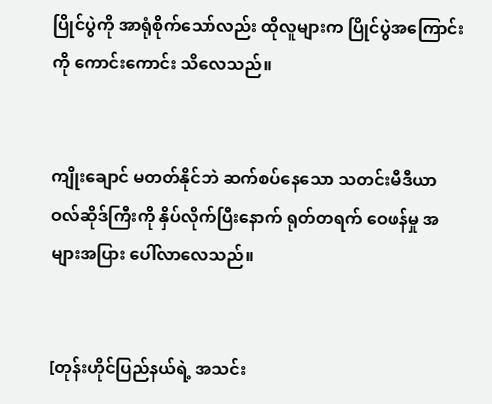ပြိုင်ပွဲကို အာရုံစိုက်သော်လည်း ထိုလူများက ပြိုင်ပွဲအကြောင်းကို ကောင်းကောင်း သိလေသည်။


ကျိုးချောင် မတတ်နိုင်ဘဲ ဆက်စပ်နေသော သတင်းမီဒီယာ ဝလ်ဆိုဒ်ကြီးကို နှိပ်လိုက်ပြီးနောက် ရုတ်တရက် ဝေဖန်မှု အများအပြား ပေါ်လာလေသည်။


[တုန်းဟိုင်ပြည်နယ်ရဲ့ အသင်း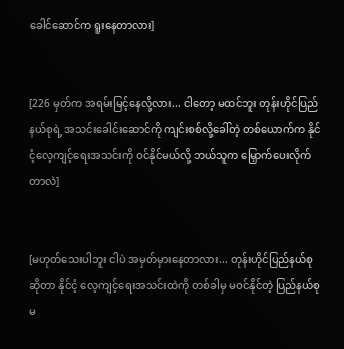ခေါင်ဆောင်က ရူးနေတာလား]


[226 မှတ်က အရမ်းမြင့်နေလို့လား... ငါတော့ မထင်ဘူး တုန်းဟိုင်ပြည်နယ်စုရဲ့ အသင်းခေါင်းဆောင်ကို ကျင်းစစ်လို့ခေါ်တဲ့ တစ်ယောက်က နိုင်ငံ့လေ့ကျင့်ရေးအသင်းကို ဝင်နိုင်မယ်လို့ ဘယ်သူက မြှောက်ပေးလိုက်တာလဲ]


[မဟုတ်သေးပါဘူး ငါပဲ အမှတ်မှားနေတာလား... တုန်းဟိုင်ပြည်နယ်စုဆိုတာ နိုင်ငံ့ လေ့ကျင့်ရေးအသင်းထဲကို တစ်ခါမှ မဝင်နိုင်တဲ့ ပြည်နယ်စုမ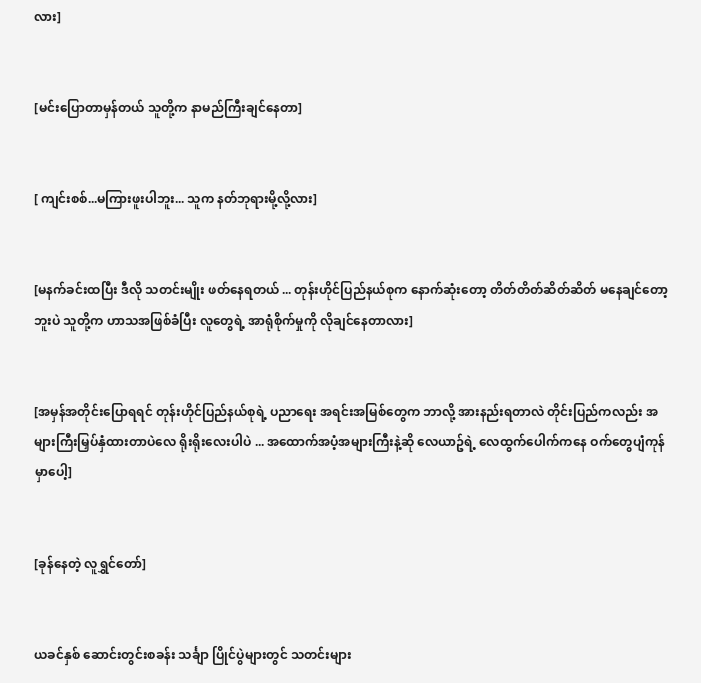လား]


[မင်းပြောတာမှန်တယ် သူတို့က နာမည်ကြီးချင်နေတာ]


[ ကျင်းစစ်...မကြားဖူးပါဘူး... သူက နတ်ဘုရားမို့လို့လား]


[မနက်ခင်းထပြီး ဒီလို သတင်းမျိုး ဖတ်နေရတယ် ... တုန်းဟိုင်ပြည်နယ်စုက နောက်ဆုံးတော့ တိတ်တိတ်ဆိတ်ဆိတ် မနေချင်တော့ဘူးပဲ သူတို့က ဟာသအဖြစ်ခံပြီး လူတွေရဲ့ အာရုံစိုက်မှုကို လိုချင်နေတာလား]


[အမှန်အတိုင်းပြောရရင် တုန်းဟိုင်ပြည်နယ်စုရဲ့ ပညာရေး အရင်းအမြစ်တွေက ဘာလို့ အားနည်းရတာလဲ တိုင်းပြည်ကလည်း အများကြီးမြှပ်နှံထားတာပဲလေ ရိုးရိုးလေးပါပဲ ... အထောက်အပံ့အများကြီးနဲ့ဆို လေယာဥ်ရဲ့ လေထွက်ပေါက်ကနေ ဝက်တွေပျံကုန်မှာပေါ့]


[ခုန်နေတဲ့ လူရွှင်တော်]


ယခင်နှစ် ဆောင်းတွင်းစခန်း သင်္ချာ ပြိုင်ပွဲများတွင် သတင်းများ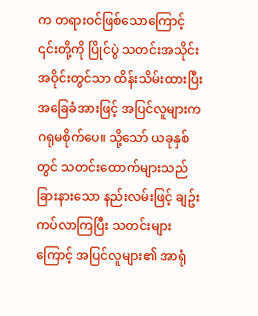က တရားဝင်ဖြစ်သောကြောင့် ၎င်းတို့ကို ပြိုင်ပွဲ သတင်းအသိုင်းအဝိုင်းတွင်သာ ထိန်းသိမ်းထားပြီး အခြေခံအားဖြင့် အပြင်လူများက ဂရုမစိုက်ပေ။ သို့သော် ယခုနှစ်တွင် သတင်းထောက်များသည် ခြားနားသော နည်းလမ်းဖြင့် ချဥ်းကပ်လာကြပြီး သတင်းများကြောင့် အပြင်လူများ၏ အာရုံ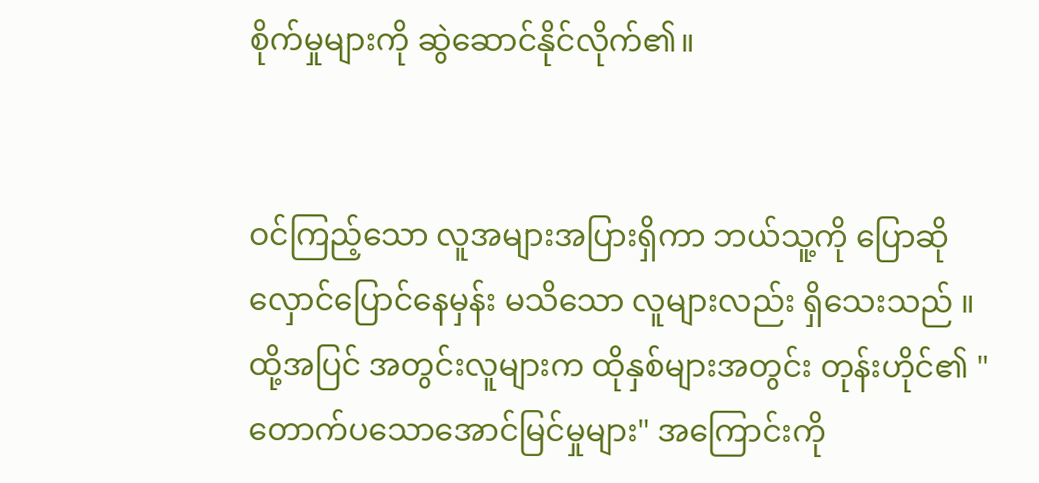စိုက်မှုများကို ဆွဲဆောင်နိုင်လိုက်၏။


ဝင်ကြည့်သော လူအများအပြားရှိကာ ဘယ်သူ့ကို ပြောဆိုလှောင်ပြောင်နေမှန်း မသိသော လူများလည်း ရှိသေးသည် ။ ထို့အပြင် အတွင်းလူများက ထိုနှစ်များအတွင်း တုန်းဟိုင်၏ "တောက်ပသောအောင်မြင်မှုများ" အကြောင်းကို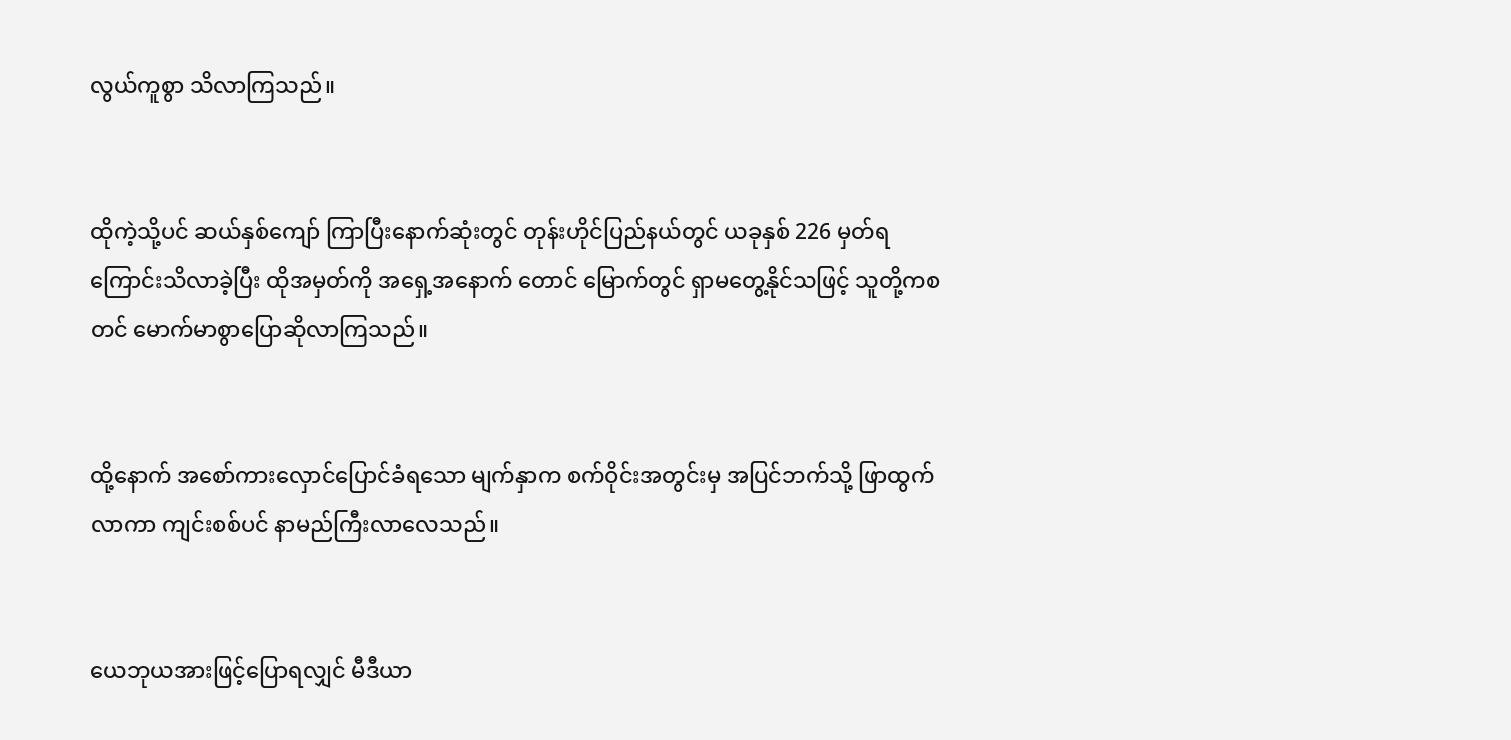လွယ်ကူစွာ သိလာကြသည်။


ထိုကဲ့သို့ပင် ဆယ်နှစ်ကျော် ကြာပြီးနောက်ဆုံးတွင် တုန်းဟိုင်ပြည်နယ်တွင် ယခုနှစ် 226 မှတ်ရကြောင်းသိလာခဲ့ပြီး ထိုအမှတ်ကို အရှေ့အနောက် တောင် မြောက်တွင် ရှာမတွေ့နိုင်သဖြင့် သူတို့ကစတင် မောက်မာစွာပြောဆိုလာကြသည်။


ထို့နောက် အစော်ကားလှောင်ပြောင်ခံရသော မျက်နှာက စက်ဝိုင်းအတွင်းမှ အပြင်ဘက်သို့ ဖြာထွက်လာကာ ကျင်းစစ်ပင် နာမည်ကြီးလာလေသည်။


ယေဘုယအားဖြင့်ပြောရလျှင် မီဒီယာ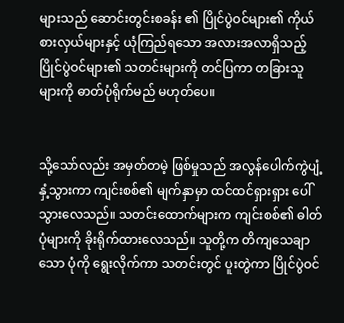များသည် ဆောင်းတွင်းစခန်း ၏ ပြိုင်ပွဲဝင်များ၏ ကိုယ်စားလှယ်များနှင့် ယုံကြည်ရသော အလားအလာရှိသည့် ပြိုင်ပွဲဝင်များ၏ သတင်းများကို တင်ပြကာ တခြားသူများကို ဓာတ်ပုံရိုက်မည် မဟုတ်ပေ။


သို့သော်လည်း အမှတ်တမဲ့ ဖြစ်မှုသည် အလွန်ပေါက်ကွဲပျံ့နှံ့သွားကာ ကျင်းစစ်၏ မျက်နှာမှာ ထင်ထင်ရှားရှား ပေါ်သွားလေသည်။ သတင်းထောက်များက ကျင်းစစ်၏ ဓါတ်ပုံများကို ခိုးရိုက်ထားလေသည်။ သူတို့က တိကျသေချာသော ပုံကို ရွေးလိုက်ကာ သတင်းတွင် ပူးတွဲကာ ပြိုင်ပွဲဝင်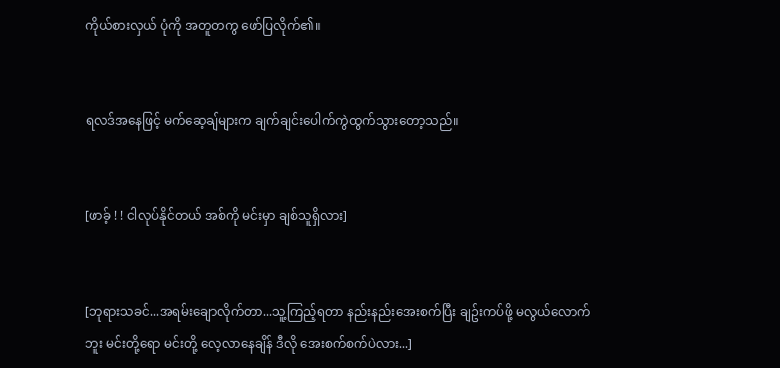ကိုယ်စားလှယ် ပုံကို အတူတကွ ဖော်ပြလိုက်၏။


ရလဒ်အနေဖြင့် မက်ဆေ့ချ်များက ချက်ချင်းပေါက်ကွဲထွက်သွားတော့သည်။


[ဖာခ့် ! ! ငါလုပ်နိုင်တယ် အစ်ကို မင်းမှာ ချစ်သူရှိလား]


[ဘုရားသခင်...အရမ်းချောလိုက်တာ...သူ့ကြည့်ရတာ နည်းနည်းအေးစက်ပြီး ချဥ်းကပ်ဖို့ မလွယ်လောက်ဘူး မင်းတို့ရော မင်းတို့ လေ့လာနေချိန် ဒီလို အေးစက်စက်ပဲလား...]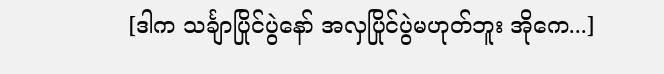[ဒါက သင်္ချာပြိုင်ပွဲနော် အလှပြိုင်ပွဲမဟုတ်ဘူး အိုကေ...]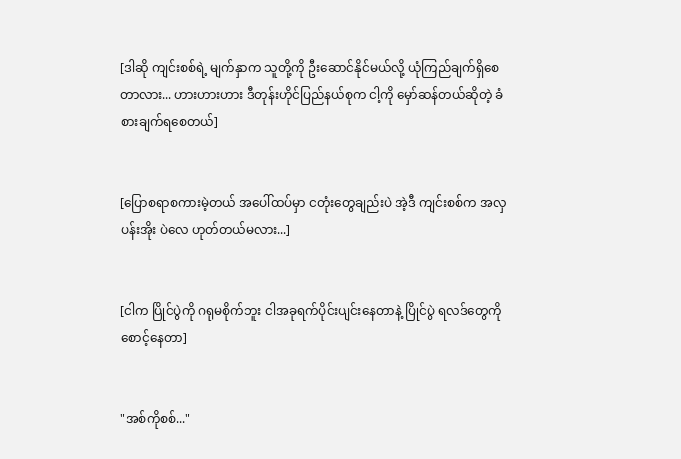[ဒါဆို ကျင်းစစ်ရဲ့ မျက်နှာက သူတို့ကို ဦးဆောင်နိုင်မယ်လို့ ယုံကြည်ချက်ရှိစေတာလား... ဟားဟားဟား ဒီတုန်းဟိုင်ပြည်နယ်စုက ငါ့ကို မှော်ဆန်တယ်ဆိုတဲ့ ခံစားချက်ရစေတယ်]


[ပြောစရာစကားမဲ့တယ် အပေါ်ထပ်မှာ ငတုံးတွေချည်းပဲ အဲ့ဒီ ကျင်းစစ်က အလှပန်းအိုး ပဲလေ ဟုတ်တယ်မလား...]


[ငါက ပြိုင်ပွဲကို ဂရုမစိုက်ဘူး ငါအခုရက်ပိုင်းပျင်းနေတာနဲ့ ပြိုင်ပွဲ ရလဒ်တွေကို စောင့်နေတာ]


"အစ်ကိုစစ်..."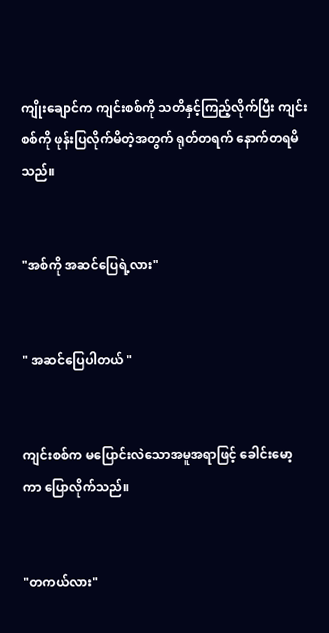ကျိုးချောင်က ကျင်းစစ်ကို သတိနှင့်ကြည့်လိုက်ပြီး ကျင်းစစ်ကို ဖုန်းပြလိုက်မိတဲ့အတွက် ရုတ်တရက် နောက်တရမိသည်။


"အစ်ကို အဆင်ပြေရဲ့လား"


" အဆင်ပြေပါတယ် "


ကျင်းစစ်က မပြောင်းလဲသောအမူအရာဖြင့် ခေါင်းမော့ကာ ပြောလိုက်သည်။


"တကယ်လား"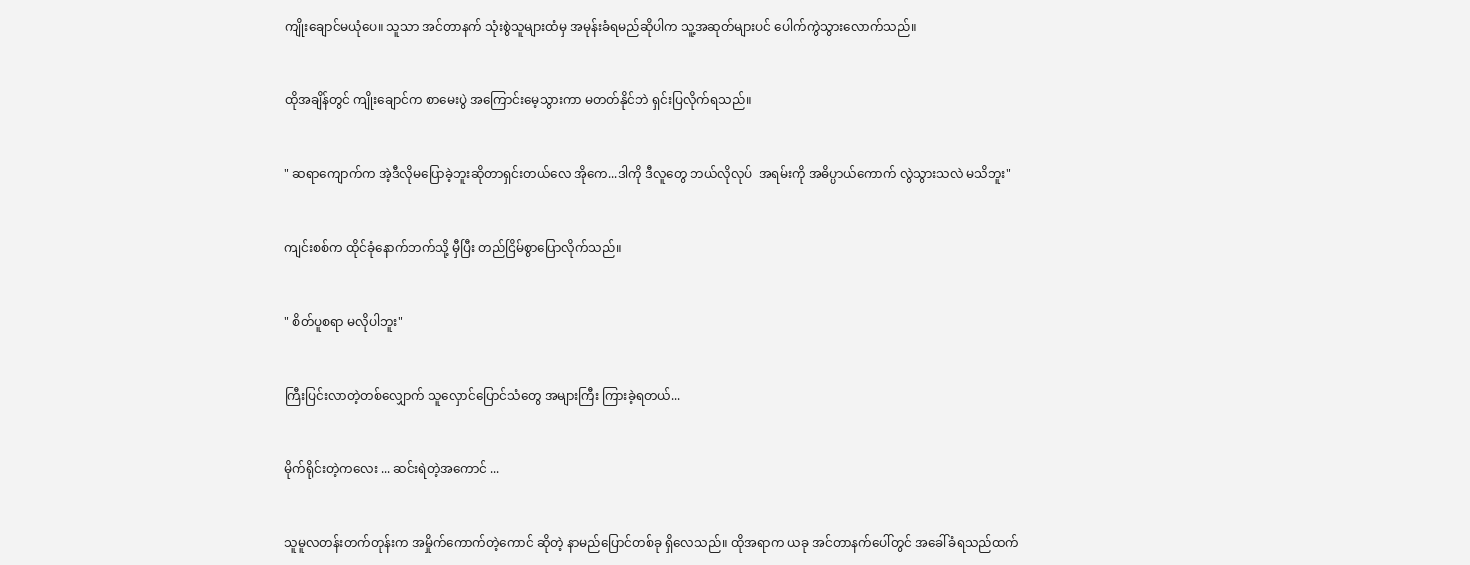ကျိုးချောင်မယုံပေ။ သူသာ အင်တာနက် သုံးစွဲသူများထံမှ အမုန်းခံရမည်ဆိုပါက သူ့အဆုတ်များပင် ပေါက်ကွဲသွားလောက်သည်။


ထိုအချိန်တွင် ကျိုးချောင်က စာမေးပွဲ အကြောင်းမေ့သွားကာ မတတ်နိုင်ဘဲ ရှင်းပြလိုက်ရသည်။


" ဆရာကျောက်က အဲ့ဒီလိုမပြောခဲ့ဘူးဆိုတာရှင်းတယ်လေ အိုကေ...ဒါကို ဒီလူတွေ ဘယ်လိုလုပ်  အရမ်းကို အဓိပ္ပာယ်ကောက် လွဲသွားသလဲ မသိဘူး"


ကျင်းစစ်က ထိုင်ခုံနောက်ဘက်သို့ မှီပြီး တည်ငြိမ်စွာပြောလိုက်သည်။


" စိတ်ပူစရာ မလိုပါဘူး"


ကြီးပြင်းလာတဲ့တစ်လျှောက် သူလှောင်ပြောင်သံတွေ အများကြီး ကြားခဲ့ရတယ်...


မိုက်ရိုင်းတဲ့ကလေး ... ဆင်းရဲတဲ့အကောင် ...


သူမူလတန်းတက်တုန်းက အမှိုက်ကောက်တဲ့ကောင် ဆိုတဲ့ နာမည်ပြောင်တစ်ခု ရှိလေသည်။ ထိုအရာက ယခု အင်တာနက်ပေါ်တွင် အခေါ်ခံရသည်ထက်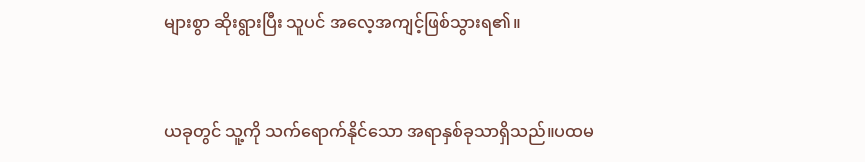များစွာ ဆိုးရွားပြီး သူပင် အလေ့အကျင့်ဖြစ်သွားရ၏။


ယခုတွင် သူ့ကို သက်ရောက်နိုင်သော အရာနှစ်ခုသာရှိသည်။ပထမ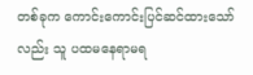တစ်ခုက ကောင်းကောင်းပြင်ဆင်ထားသော်လည်း သူ ပထမနေရာမရ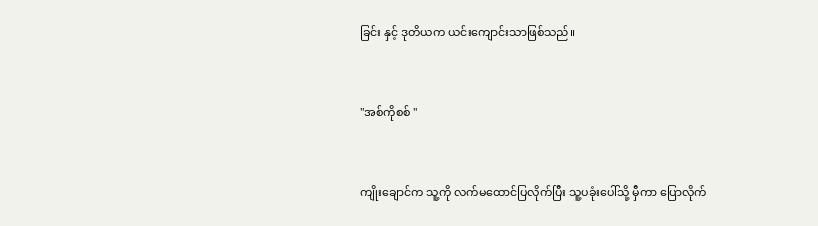ခြင်း နှင့် ဒုတိယက ယင်းကျောင်းသာဖြစ်သည်။


"အစ်ကိုစစ် "


ကျိုးချောင်က သူ့ကို လက်မထောင်ပြလိုက်ပြီး သူ့ပခုံးပေါ်သို့ မှီကာ ပြောလိုက်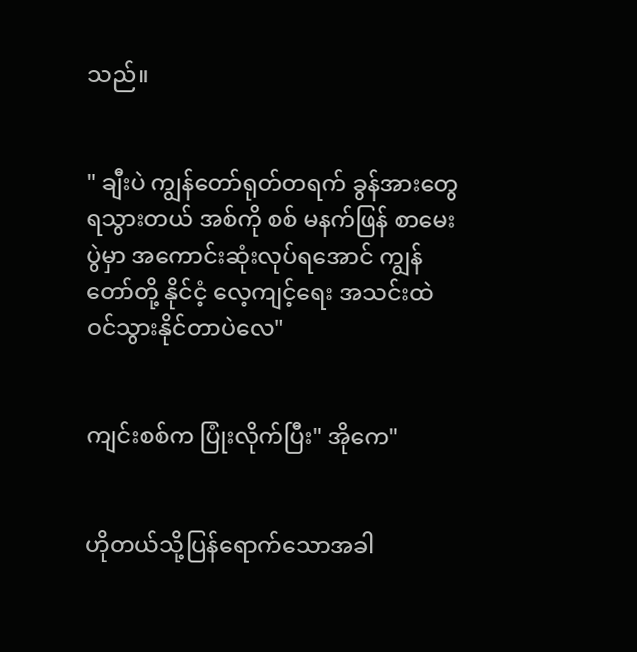သည်။


" ချီးပဲ ကျွန်တော်ရုတ်တရက် ခွန်အားတွေ ရသွားတယ် အစ်ကို စစ် မနက်ဖြန် စာမေးပွဲမှာ အကောင်းဆုံးလုပ်ရအောင် ကျွန်တော်တို့ နိုင်ငံ့ လေ့ကျင့်ရေး အသင်းထဲ ဝင်သွားနိုင်တာပဲလေ"


ကျင်းစစ်က ပြုံးလိုက်ပြီး" အိုကေ"


ဟိုတယ်သို့ပြန်ရောက်သောအခါ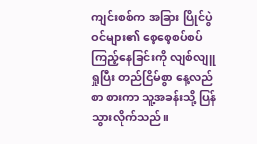ကျင်းစစ်က အခြား ပြိုင်ပွဲဝင်များ၏ စေ့စေ့စပ်စပ် ကြည့်နေခြင်းကို လျစ်လျူရှုပြီး တည်ငြိမ်စွာ နေ့လည်စာ စားကာ သူ့အခန်းသို့ ပြန်သွားလိုက်သည်။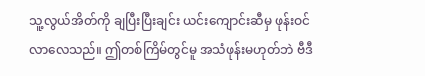သူ့လွယ်အိတ်ကို ချပြီးပြီးချင်း ယင်းကျောင်းဆီမှ ဖုန်းဝင်လာလေသည်။ ဤတစ်ကြိမ်တွင်မူ အသံဖုန်းမဟုတ်ဘဲ ဗီဒီ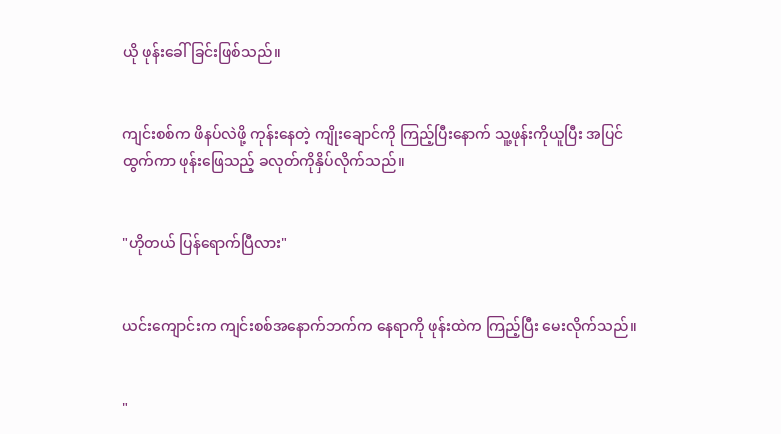ယို ဖုန်းခေါ်ခြင်းဖြစ်သည်။


ကျင်းစစ်က ဖိနပ်လဲဖို့ ကုန်းနေတဲ့ ကျိုးချောင်ကို ကြည့်ပြီးနောက် သူ့ဖုန်းကိုယူပြီး အပြင်ထွက်ကာ ဖုန်းဖြေသည့် ခလုတ်ကိုနှိပ်လိုက်သည်။


"ဟိုတယ် ပြန်ရောက်ပြီလား"


ယင်းကျောင်းက ကျင်းစစ်အနောက်ဘက်က နေရာကို ဖုန်းထဲက ကြည့်ပြီး မေးလိုက်သည်။


"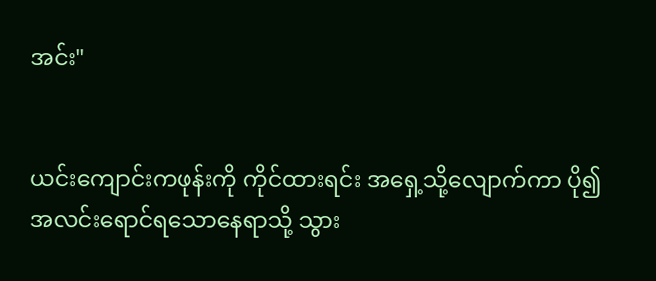အင်း"


ယင်းကျောင်းကဖုန်းကို ကိုင်ထားရင်း အရှေ့သို့လျောက်ကာ ပို၍ အလင်းရောင်ရသောနေရာသို့ သွား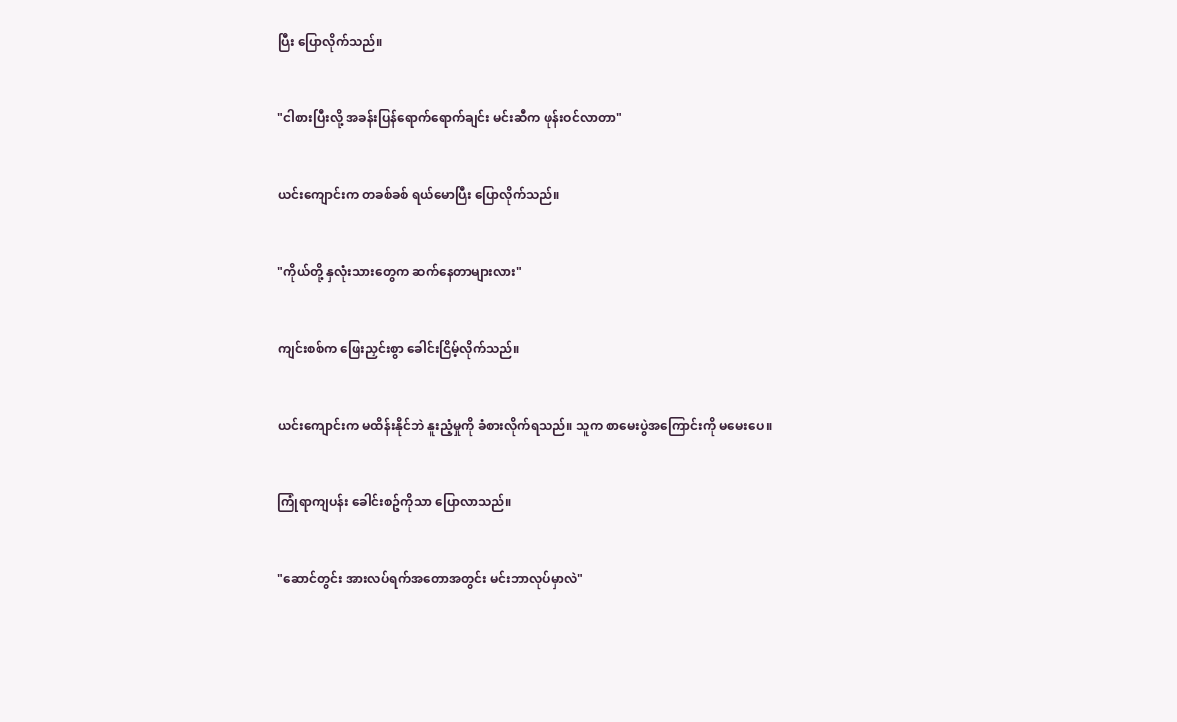ပြီး ပြောလိုက်သည်။


"ငါစားပြီးလို့ အခန်းပြန်ရောက်ရောက်ချင်း မင်းဆီက ဖုန်းဝင်လာတာ"


ယင်းကျောင်းက တခစ်ခစ် ရယ်မောပြီး ပြောလိုက်သည်။


"ကိုယ်တို့ နှလုံးသားတွေက ဆက်နေတာများလား"


ကျင်းစစ်က ဖြေးညှင်းစွာ ခေါင်းငြိမ့်လိုက်သည်။


ယင်းကျောင်းက မထိန်းနိုင်ဘဲ နူးညံ့မှုကို ခံစားလိုက်ရသည်။ သူက စာမေးပွဲအကြောင်းကို မမေးပေ။


ကြုံရာကျပန်း ခေါင်းစဥ်ကိုသာ ပြောလာသည်။


"ဆောင်တွင်း အားလပ်ရက်အတောအတွင်း မင်းဘာလုပ်မှာလဲ"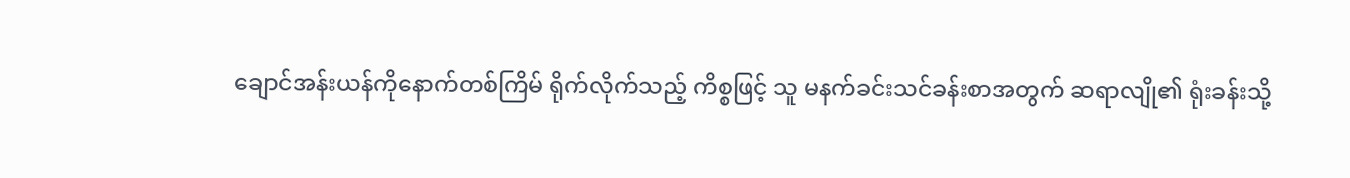ချောင်အန်းယန်ကိုနောက်တစ်ကြိမ် ရိုက်လိုက်သည့် ကိစ္စဖြင့် သူ မနက်ခင်းသင်ခန်းစာအတွက် ဆရာလျို၏ ရုံးခန်းသို့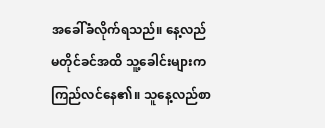အခေါ်ခံလိုက်ရသည်။ နေ့လည် မတိုင်ခင်အထိ သူ့ခေါင်းများက ကြည်လင်နေ၏။ သူနေ့လည်စာ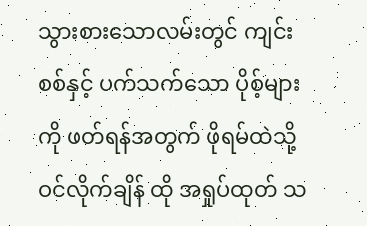သွားစားသောလမ်းတွင် ကျင်းစစ်နှင့် ပက်သက်သော ပိုစ့်များကို ဖတ်ရန်အတွက် ဖိုရမ်ထဲသို့ ဝင်လိုက်ချိန် ထို အရှုပ်ထုတ် သ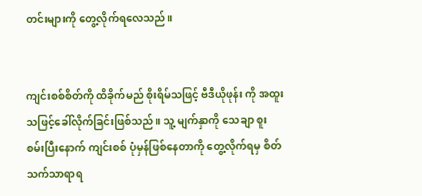တင်းများကို တွေ့လိုက်ရလေသည်။


ကျင်းစစ်စိတ်ကို ထိခိုက်မည် စိုးရိမ်သဖြင့် ဗီဒီယိုဖုန်း ကို အထူးသဖြင့်ခေါ်လိုက်ခြင်းဖြစ်သည်။ သူ့ မျက်နှာကို သေချာ စူးစမ်းပြီးနောက် ကျင်းစစ် ပုံမှန်ဖြစ်နေတာကို တွေ့လိုက်ရမှ စိတ်သက်သာရာရ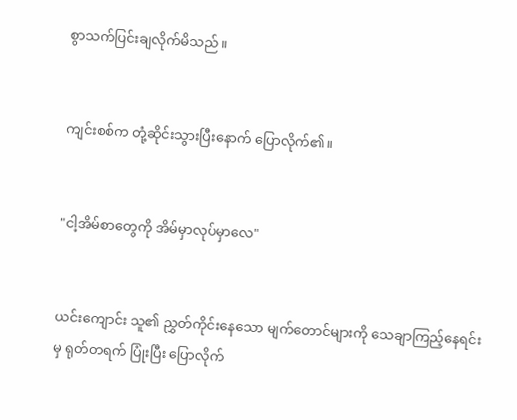စွာသက်ပြင်းချလိုက်မိသည်။


ကျင်းစစ်က တုံ့ဆိုင်းသွားပြီးနောက် ပြောလိုက်၏။


"ငါ့အိမ်စာတွေကို အိမ်မှာလုပ်မှာလေ"


ယင်းကျောင်း သူ၏ ညွှတ်ကိုင်းနေသော မျက်တောင်များကို သေချာကြည့်နေရင်းမှ ရုတ်တရက် ပြုံးပြီး ပြောလိုက်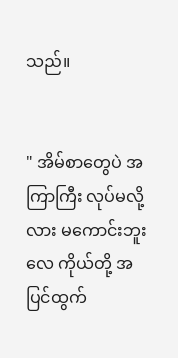သည်။


" အိမ်စာတွေပဲ အကြာကြီး လုပ်မလို့လား မကောင်းဘူးလေ ကိုယ်တို့ အပြင်ထွက်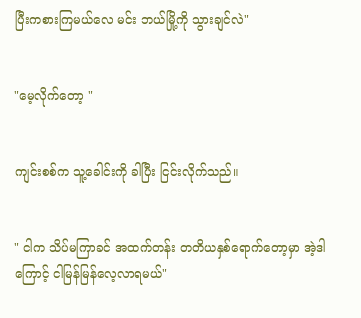ပြီးကစားကြမယ်လေ မင်း ဘယ်မြို့ကို သွားချင်လဲ"


"မေ့လိုက်တော့ "


ကျင်းစစ်က သူ့ခေါင်းကို ခါပြီး ငြင်းလိုက်သည်။


" ငါက သိပ်မကြာခင် အထက်တန်း တတိယနှစ်ရောက်တော့မှာ အဲ့ဒါကြောင့် ငါမြန်မြန်လေ့လာရမယ်"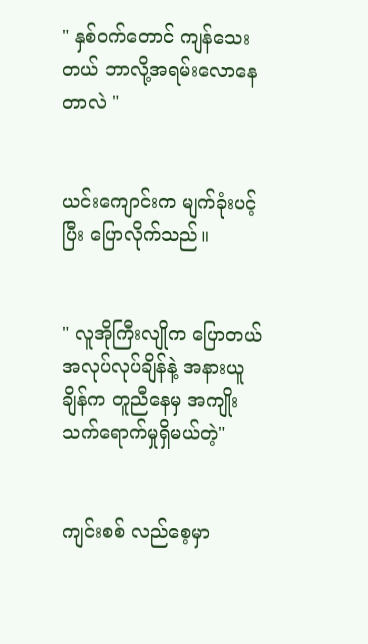" နှစ်ဝက်တောင် ကျန်သေးတယ် ဘာလို့အရမ်းလောနေတာလဲ "


ယင်းကျောင်းက မျက်ခုံးပင့်ပြီး ပြောလိုက်သည်။


" လူအိုကြီးလျိုက ပြောတယ် အလုပ်လုပ်ချိန်နဲ့ အနားယူချိန်က တူညီနေမှ အကျိုးသက်ရောက်မှုရှိမယ်တဲ့"


ကျင်းစစ် လည်စေ့မှာ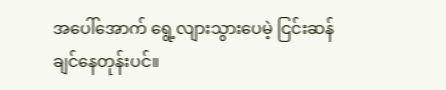အပေါ်အောက် ရွေ့လျားသွားပေမဲ့ ငြင်းဆန်ချင်နေတုန်းပင်။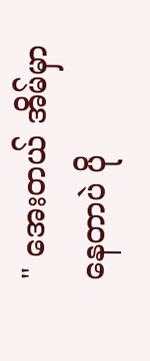" အေးတယ် အိမ်မှာနေတာပဲ ပို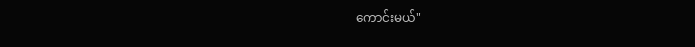ကောင်းမယ်"